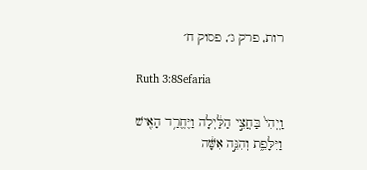רות, פרק ג׳, פסוק ח׳

Ruth 3:8Sefaria

וַֽיְהִי֙ בַּחֲצִ֣י הַלַּ֔יְלָה וַיֶּחֱרַ֥ד הָאִ֖ישׁ וַיִּלָּפֵ֑ת וְהִנֵּ֣ה אִשָּׁ֔ה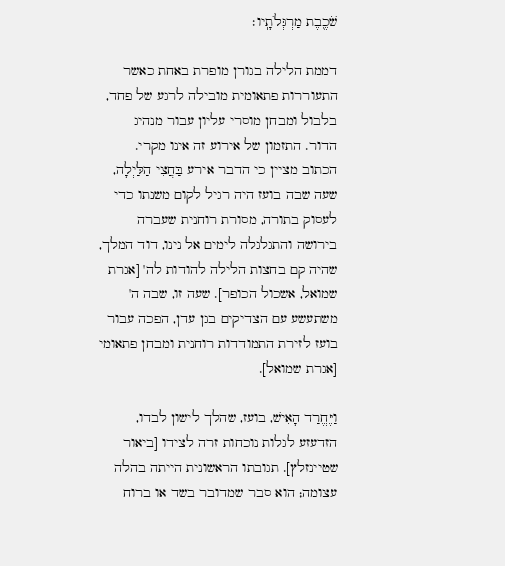שֹׁכֶ֖בֶת מַרְגְּלֹתָֽיו׃

דממת הלילה בגורן מופרת באחת כאשר התעוררות פתאומית מובילה לרגע של פחד, בלבול ומבחן מוסרי עליון עבור מנהיג הדור. התזמון של אירוע זה אינו מקרי. הכתוב מציין כי הדבר אירע בַּחֲצִי הַלַּיְלָה, שעה שבה בועז היה רגיל לקום משנתו כדי לעסוק בתורה, מסורת רוחנית שעברה בירושה והתגלגלה לימים אל נינו, דוד המלך, שהיה קם בחצות הלילה להודות לה' [אגרת שמואל, אשכול הכופר]. שעה זו, שבה ה' משתעשע עם הצדיקים בגן עדן, הפכה עבור בועז לזירת התמודדות רוחנית ומבחן פתאומי [אגרת שמואל].

וַיֶּחֱרַד הָאִישׁ, בועז, שהלך לישון לבדו, הזדעזע לגלות נוכחות זרה לצידו [ביאור שטיינזלץ]. תגובתו הראשונית הייתה בהלה עצומה; הוא סבר שמדובר בשד או ברוח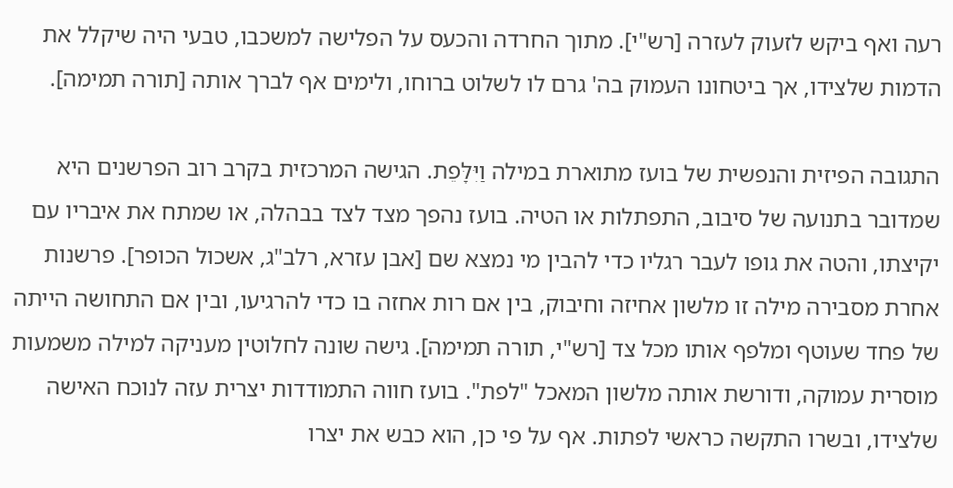רעה ואף ביקש לזעוק לעזרה [רש"י]. מתוך החרדה והכעס על הפלישה למשכבו, טבעי היה שיקלל את הדמות שלצידו, אך ביטחונו העמוק בה' גרם לו לשלוט ברוחו, ולימים אף לברך אותה [תורה תמימה].

התגובה הפיזית והנפשית של בועז מתוארת במילה וַיִּלָּפֵת. הגישה המרכזית בקרב רוב הפרשנים היא שמדובר בתנועה של סיבוב, התפתלות או הטיה. בועז נהפך מצד לצד בבהלה, או שמתח את איבריו עם יקיצתו, והטה את גופו לעבר רגליו כדי להבין מי נמצא שם [אבן עזרא, רלב"ג, אשכול הכופר]. פרשנות אחרת מסבירה מילה זו מלשון אחיזה וחיבוק, בין אם רות אחזה בו כדי להרגיעו, ובין אם התחושה הייתה של פחד שעוטף ומלפף אותו מכל צד [רש"י, תורה תמימה]. גישה שונה לחלוטין מעניקה למילה משמעות מוסרית עמוקה, ודורשת אותה מלשון המאכל "לפת". בועז חווה התמודדות יצרית עזה לנוכח האישה שלצידו, ובשרו התקשה כראשי לפתות. אף על פי כן, הוא כבש את יצרו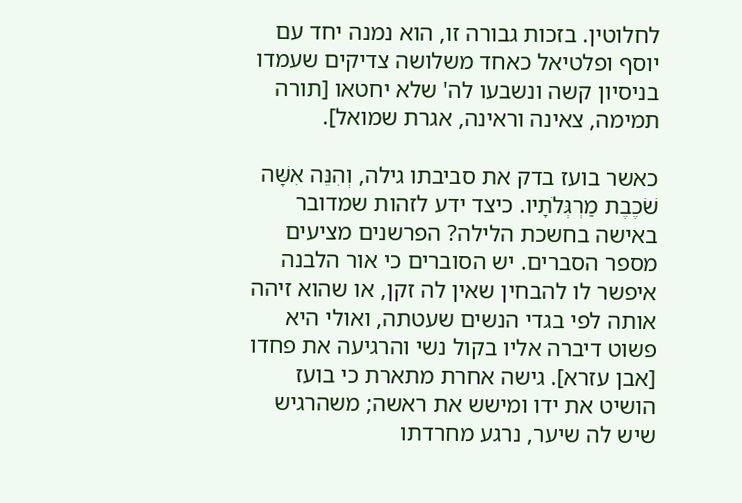לחלוטין. בזכות גבורה זו, הוא נמנה יחד עם יוסף ופלטיאל כאחד משלושה צדיקים שעמדו בניסיון קשה ונשבעו לה' שלא יחטאו [תורה תמימה, צאינה וראינה, אגרת שמואל].

כאשר בועז בדק את סביבתו גילה, וְהִנֵּה אִשָּׁה שֹׁכֶבֶת מַרְגְּלֹתָיו. כיצד ידע לזהות שמדובר באישה בחשכת הלילה? הפרשנים מציעים מספר הסברים. יש הסוברים כי אור הלבנה איפשר לו להבחין שאין לה זקן, או שהוא זיהה אותה לפי בגדי הנשים שעטתה, ואולי היא פשוט דיברה אליו בקול נשי והרגיעה את פחדו [אבן עזרא]. גישה אחרת מתארת כי בועז הושיט את ידו ומישש את ראשה; משהרגיש שיש לה שיער, נרגע מחרדתו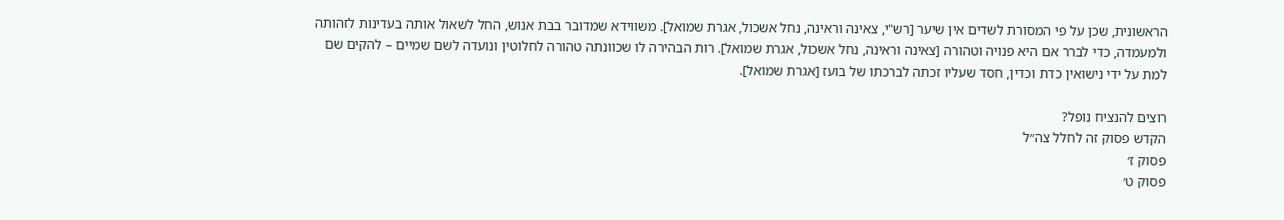הראשונית, שכן על פי המסורת לשדים אין שיער [רש"י, צאינה וראינה, נחל אשכול, אגרת שמואל]. משווידא שמדובר בבת אנוש, החל לשאול אותה בעדינות לזהותה ולמעמדה, כדי לברר אם היא פנויה וטהורה [צאינה וראינה, נחל אשכול, אגרת שמואל]. רות הבהירה לו שכוונתה טהורה לחלוטין ונועדה לשם שמיים – להקים שם למת על ידי נישואין כדת וכדין, חסד שעליו זכתה לברכתו של בועז [אגרת שמואל].

רוצים להנציח נופל?
הקדש פסוק זה לחלל צה״ל
פסוק ז׳
פסוק ט׳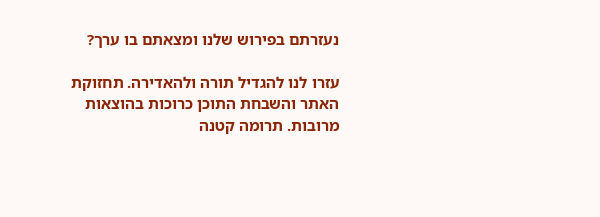נעזרתם בפירוש שלנו ומצאתם בו ערך?

עזרו לנו להגדיל תורה ולהאדירה. תחזוקת האתר והשבחת התוכן כרוכות בהוצאות מרובות. תרומה קטנה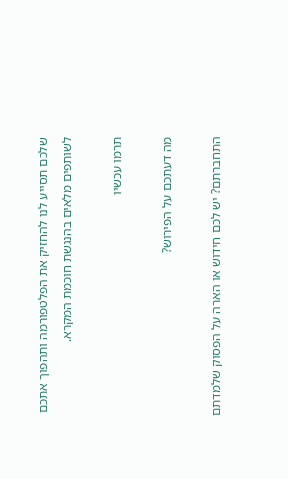שלכם תסייע לנו להחזיק את הפלטפורמה ותהפוך אתכם לשותפים מלאים בהנגשת חוכמת המקרא.

תרמו עכשיו

מה דעתכם על הפירוש?

התחברתם? יש לכם חידוש או הארה על הפסוק שלמדתם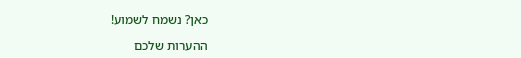כאן? נשמח לשמוע!

ההערות שלכם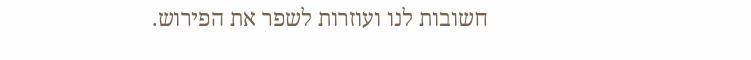חשובות לנו ועוזרות לשפר את הפירוש.